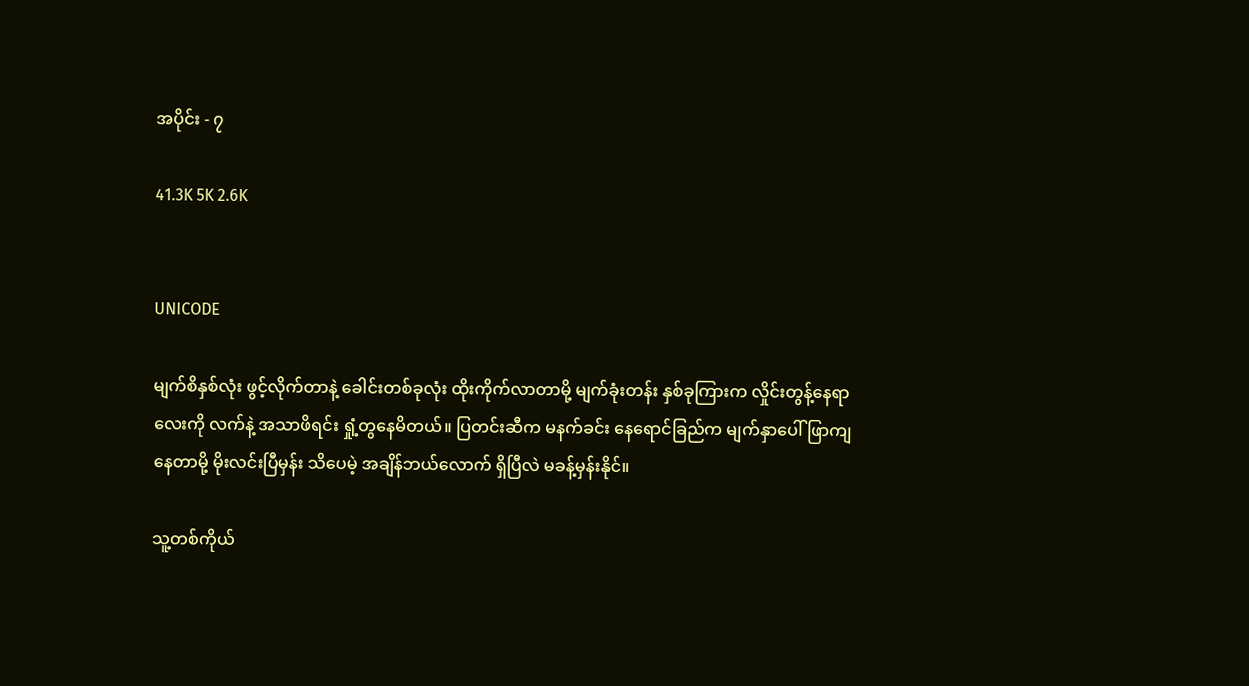အပိုင်း - ၇

41.3K 5K 2.6K


UNICODE

မျက်စိနှစ်လုံး ဖွင့်လိုက်တာနဲ့ ခေါင်းတစ်ခုလုံး ထိုးကိုက်လာတာမို့ မျက်ခုံးတန်း နှစ်ခုကြားက လှိုင်းတွန့်နေရာလေးကို လက်နဲ့ အသာဖိရင်း ရှုံ့တွနေမိတယ်။ ပြတင်းဆီက မနက်ခင်း နေရောင်ခြည်က မျက်နှာပေါ် ဖြာကျနေတာမို့ မိုးလင်းပြီမှန်း သိပေမဲ့ အချိန်ဘယ်လောက် ရှိပြီလဲ မခန့်မှန်းနိုင်။

သူ့တစ်ကိုယ်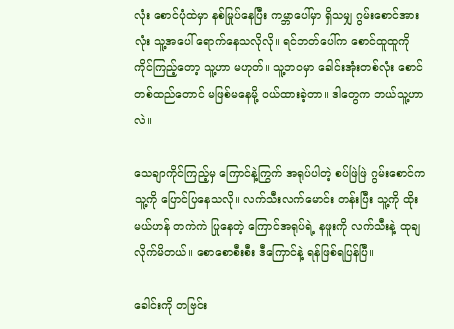လုံး စောင်ပုံထဲမှာ နစ်မြုပ်နေပြီး ကမ္ဘာပေါ်မှာ ရှိသမျှ ဂွမ်းစောင်အားလုံး သူ့အပေါ် ရောက်နေသလိုလို။ ရင်ဘတ်ပေါ်က စောင်ထူထူကို ကိုင်ကြည့်တော့ သူ့ဟာ မဟုတ်။ သူ့ဘဝမှာ ခေါင်းအုံးတစ်လုံး စောင်တစ်ထည်တောင် မဖြစ်မနေမို့ ဝယ်ထားခဲ့တာ။ ဒါတွေက ဘယ်သူ့ဟာလဲ။

သေချာကိုင်ကြည့်မှ ကြောင်နဲ့ကြွက် အရုပ်ပါတဲ့ စပ်ဖြဲဖြဲ ဂွမ်းစောင်က သူ့ကို ပြောင်ပြနေသလို။ လက်သီးလက်မောင်း တန်းပြီး သူ့ကို ထိုးမယ်ဟန် တကဲကဲ ပြုနေတဲ့ ကြောင်အရုပ်ရဲ့ နဖူးကို လက်သီးနဲ့ ထုချလိုက်မိတယ်။ စောစောစီးစီး ဒီကြောင်နဲ့ ရန်ဖြစ်ရပြန်ပြီ။

ခေါင်းကို တဗြင်း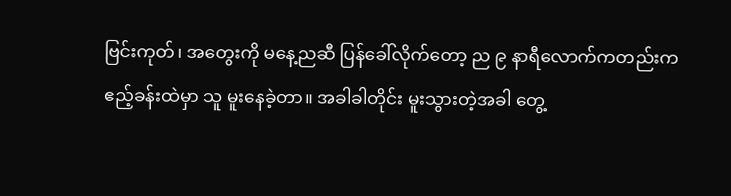ဗြင်းကုတ်၊ အတွေးကို မနေ့ညဆီ ပြန်ခေါ်လိုက်တော့ ည ၉ နာရီလောက်ကတည်းက ဧည့်ခန်းထဲမှာ သူ မူးနေခဲ့တာ။ အခါခါတိုင်း မူးသွားတဲ့အခါ တွေ့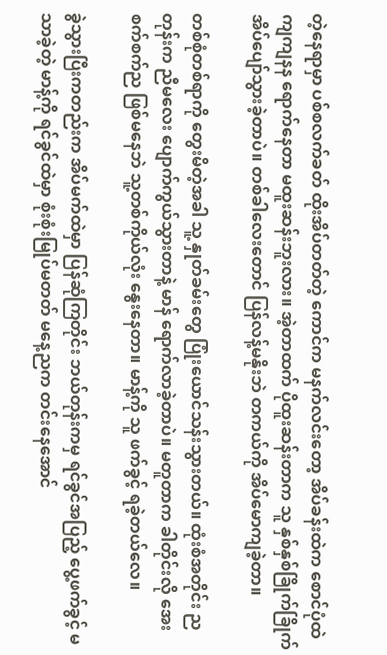တဲ့နေရာမှာ ပစ်စလက်ခတ် ထိုးအိပ်တတ်တဲ့ ကောင်က မနက်လင်းတော့ အိပ်ခန်းထဲက စောင်ပုံထဲ ကျကျနန ရောက်နေတာ မထူးဆန်းဘူးလား။ အဲ့တာထက် ပိုထူးဆန်းတာက သူ နှစ်နှစ်ခြိုက်ခြိုက် အိပ်ပျော်သွားခဲ့တာပဲ။ တစ်ခါလေးတောင် ပြန်လန့်မနိုးဘဲ တကယ်ကို အိပ်မောကျခဲ့တာ။

တစ်စုံတစ်ရာကို တွေးမိတဲ့အခါ သူ့ နှုတ်ခမ်းတွေ ပြုံးယောင်သန်းသွားတယ်။ ထုံးစံအတိုင်း ညတုန်းက ညီမလေး ပျောက်ကွယ်သွားတာနဲ့ မာန် ရောက်လာခဲ့တာပဲ။ မတူတာက ခါတိုင်းလို အေးစက်စက်ည ဖြစ်မနေဘဲ သူ့တစ်ကိုယ်လုံး နွေးနေတာ။ မာန့်ကို သူ ဖက်ခွင့် ရခဲ့တယ်လေ။

ခွဲသွားပြီးကတည်းက အိပ်မက်ထဲမှာ ပြန်ဆုံကြတိုင်း ဘယ်တုန်းကမှ ရင်ခွင်အပြည့် ပွေ့ဖက်ခွင့် မသာခဲ့တဲ့ မာန့်ကို ရင်ခွင်ထဲမှာ စုံးစုံးမြုပ်မတတ် မနေ့ညက တင်းနေအောင်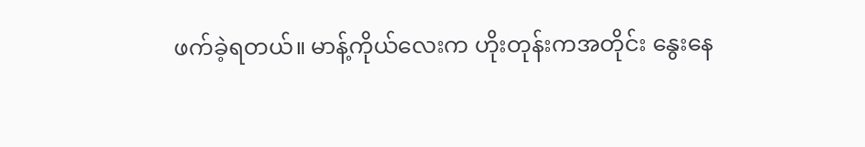ဖက်ခဲ့ရတယ်။ မာန့်ကိုယ်လေးက ဟိုးတုန်းကအတိုင်း နွေးနေ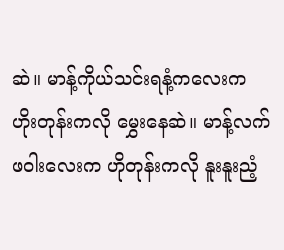ဆဲ။ မာန့်ကိုယ်သင်းရနံ့ကလေးက ဟိုးတုန်းကလို မွှေးနေဆဲ။ မာန့်လက်ဖဝါးလေးက ဟိုတုန်းကလို နူးနူးညံ့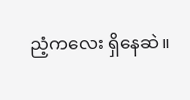ညံ့ကလေး ရှိနေဆဲ။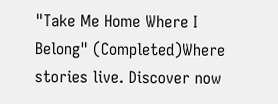"Take Me Home Where I Belong" (Completed)Where stories live. Discover now